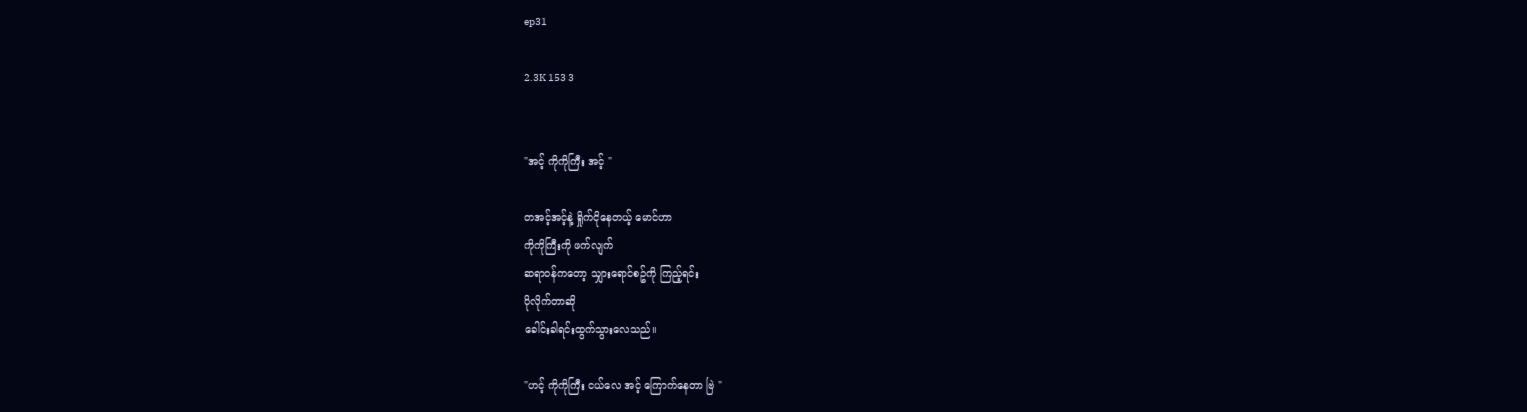ep31

2.3K 153 3


"အင့် ကိုကိုကြီး အင့် "

တအင့်အင့်နဲ့ ရှိုက်ငိုနေတယ့် မောင်ဟာ
ကိုကိုကြီးကို ဖက်လျက်
ဆရာဝန်ကတော့ သျှားရောင်စဥ်ကို ကြည့်ရင်း
ပိုလိုက်တာဆို
ခေါင်းခါရင်းထွက်သွားလေသည်။

"ဟင့် ကိုကိုကြီး ငယ်လေ အင့် ကြောက်နေတာ ဗြဲ "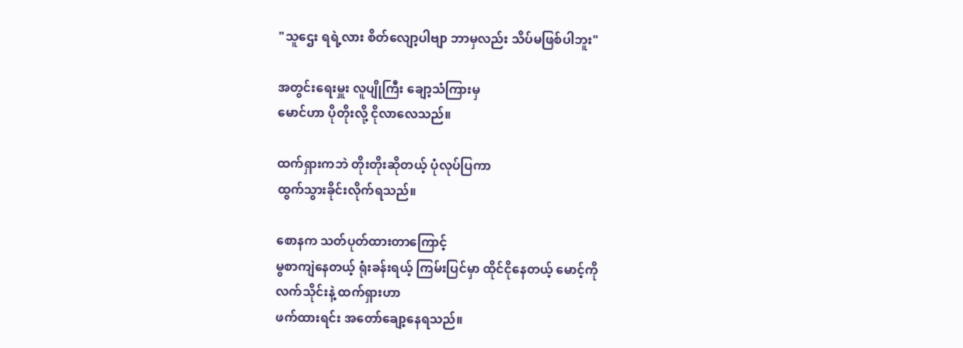"သူဌေး ရရဲ့လား စိတ်လျော့ပါဗျာ ဘာမှလည်း သိပ်မဖြစ်ပါဘူး"

အတွင်းရေးမှူး လူပျိုကြီး ချော့သံကြားမှ
မောင်ဟာ ပိုတိုးလို့ ငိုလာလေသည်။

ထက်ရှားကဘဲ တိုးတိုးဆိုတယ့် ပုံလုပ်ပြကာ
ထွက်သွားခိုင်းလိုက်ရသည်။

စောနက သတ်ပုတ်ထားတာကြောင့်
မွစာကျဲနေတယ့် ရုံးခန်းရယ့် ကြမ်းပြင်မှာ ထိုင်ငိုနေတယ့် မောင့်ကို
လက်သိုင်းနဲ့ ထက်ရှားဟာ
ဖက်ထားရင်း အတော်ချော့နေရသည်။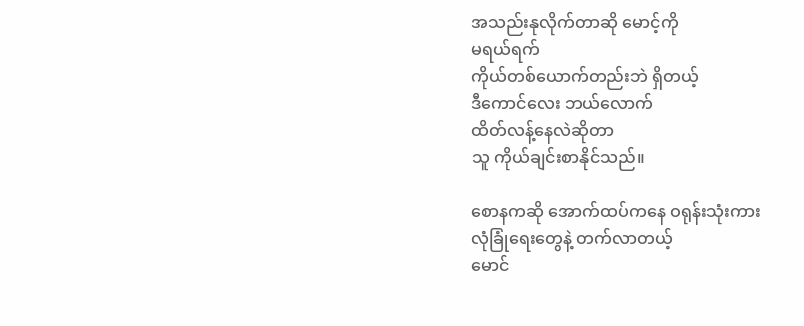အသည်းနုလိုက်တာဆို မောင့်ကို
မရယ်ရက်
ကိုယ်တစ်ယောက်တည်းဘဲ ရှိတယ့်
ဒီကောင်လေး ဘယ်လောက်
ထိတ်လန့်နေလဲဆိုတာ
သူ ကိုယ်ချင်းစာနိုင်သည်။

စောနကဆို အောက်ထပ်ကနေ ဝရုန်းသုံးကား
လုံခြုံရေးတွေနဲ့ တက်လာတယ့်
မောင်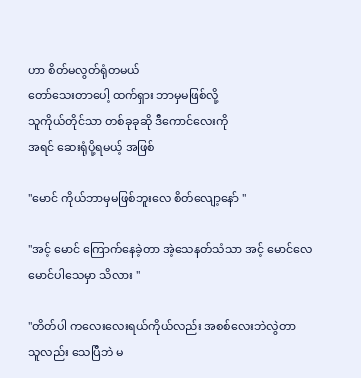ဟာ စိတ်မလွတ်ရုံတမယ်
တော်သေးတာပေါ့ ထက်ရှား ဘာမှမဖြစ်လို့
သူကိုယ်တိုင်သာ တစ်ခုခုဆို ဒီကောင်လေးကို
အရင် ဆေးရုံပို့ရမယ့် အဖြစ်

"မောင် ကိုယ်ဘာမှမဖြစ်ဘူးလေ စိတ်လျော့နော် "

"အင့် မောင် ကြောက်နေခဲ့တာ အဲ့သေနတ်သံသာ အင့် မောင်လေ
မောင်ပါသေမှာ သိလား "

"တိတ်ပါ ကလေးလေးရယ်ကိုယ်လည်း အစစ်လေးဘဲလွဲတာ
သူလည်း သေပြီဘဲ မ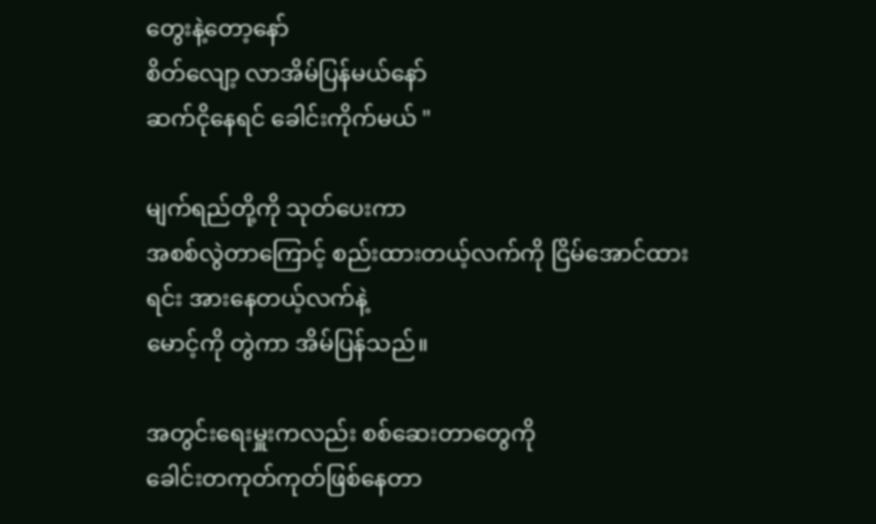တွေးနဲ့တော့နော်
စိတ်လျော့ လာအိမ်ပြန်မယ်နော်
ဆက်ငိုနေရင် ခေါင်းကိုက်မယ် "

မျက်ရည်တို့ကို သုတ်ပေးကာ
အစစ်လွဲတာကြောင့် စည်းထားတယ့်လက်ကို ငြိမ်အောင်ထားရင်း အားနေတယ့်လက်နဲ့
မောင့်ကို တွဲကာ အိမ်ပြန်သည်။

အတွင်းရေးမှူးကလည်း စစ်ဆေးတာတွေကို
ခေါင်းတကုတ်ကုတ်ဖြစ်နေတာ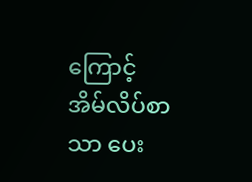ကြောင့်
အိမ်လိပ်စာသာ ပေး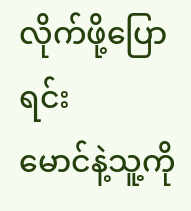လိုက်ဖို့ပြောရင်း
မောင်နဲ့သူ့ကို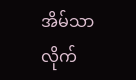အိမ်သာ လိုက်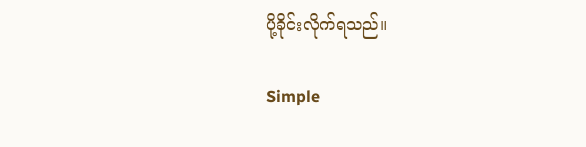ပို့ခိုင်းလိုက်ရသည်။

Simple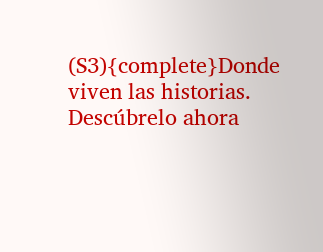(S3){complete}Donde viven las historias. Descúbrelo ahora